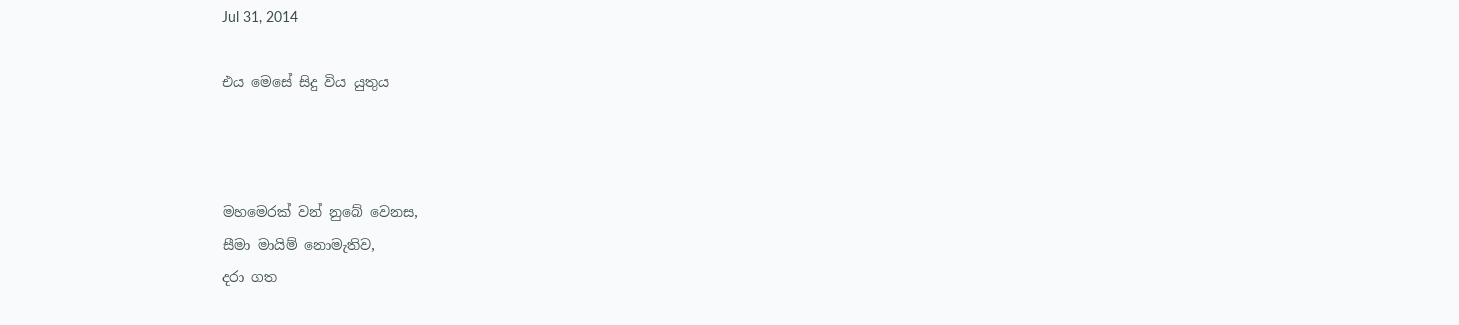Jul 31, 2014

එය මෙසේ සිදු විය යුතුය



මහමෙරක් වන් නුබේ වෙනස,
සීමා මායිම් නොමැතිව,
දරා ගත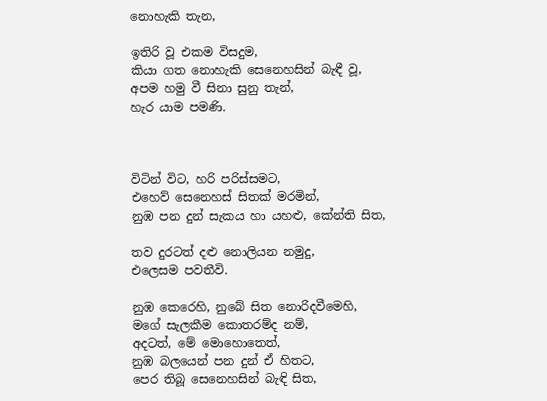නොහැකි තැන,

ඉතිරි වූ එකම විසදුම,
කියා ගත නොහැකි සෙනෙහසින් බැඳී වූ,
අපම හමු වී සිනා සුනු තැන්,
හැර යාම පමණි.



විටින් විට, හරි පරිස්සමට,
එහෙව් සෙනෙහස් සිතක් මරමින්,
නුඹ පන දුන් සැකය හා යහළු, කේන්ති සිත,

තව දුරටත් දළු නොලියන නමුදු,
එලෙසම පවතීවි.

නුඹ කෙරෙහි, නුබේ සිත නොරිදවීමෙහි,
මගේ සැලකීම කොතරම්ද නම්,
අදටත්, මේ මොහොතෙත්,
නුඹ බලයෙන් පන දුන් ඒ හිතට,
පෙර තිබූ සෙනෙහසින් බැඳි සිත,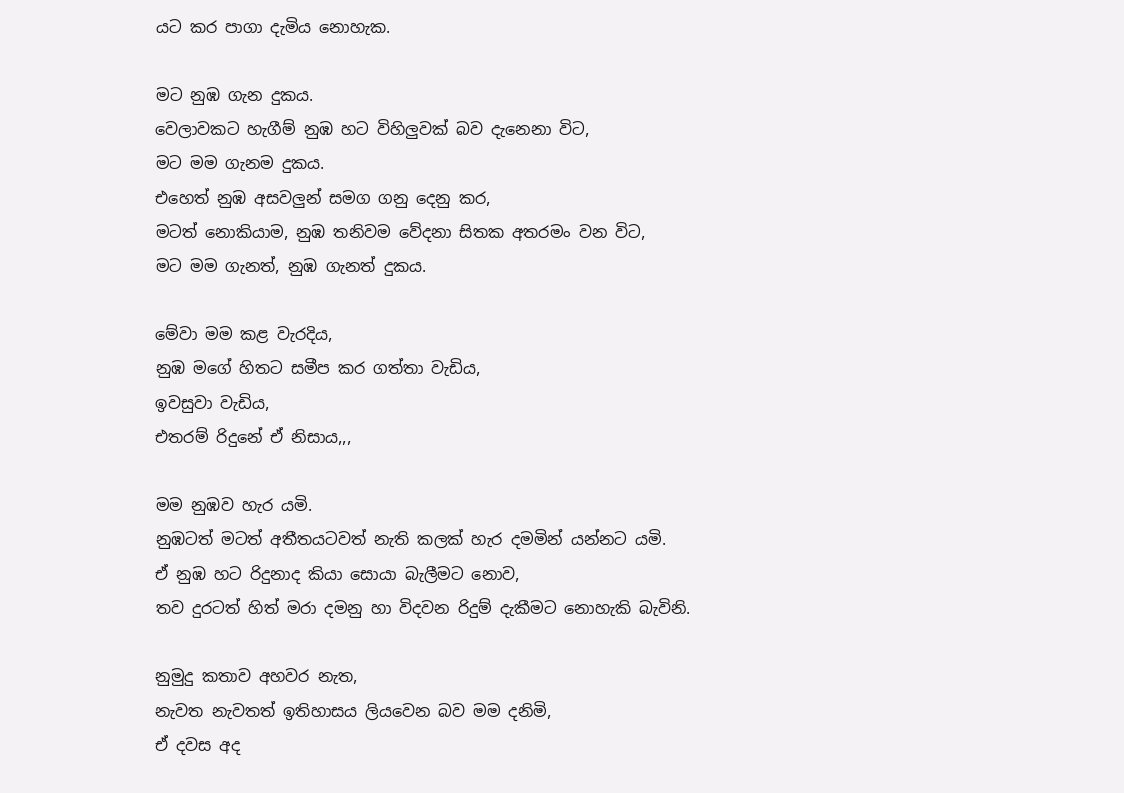යට කර පාගා දැමිය නොහැක.

මට නුඹ ගැන දුකය.
වෙලාවකට හැගීම් නුඹ හට විහිලුවක් බව දැනෙනා විට,
මට මම ගැනම දුකය.
එහෙත් නුඹ අසවලුන් සමග ගනු දෙනු කර,
මටත් නොකියාම, නුඹ තනිවම වේදනා සිතක අතරමං වන විට,
මට මම ගැනත්, නුඹ ගැනත් දුකය.

මේවා මම කළ වැරදිය,
නුඹ මගේ හිතට සමීප කර ගත්තා වැඩිය,
ඉවසුවා වැඩිය,
එතරම් රිදුනේ ඒ නිසාය,,,

මම නුඹව හැර යමි.
නුඹටත් මටත් අතීතයටවත් නැති කලක් හැර දමමින් යන්නට යමි.
ඒ නුඹ හට රිදුනාද කියා සොයා බැලීමට නොව,
තව දුරටත් හිත් මරා දමනු හා විදවන රිදුම් දැකීමට නොහැකි බැවිනි.

නුමුදු කතාව අහවර නැත,
නැවත නැවතත් ඉතිහාසය ලියවෙන බව මම දනිමි,
ඒ දවස අද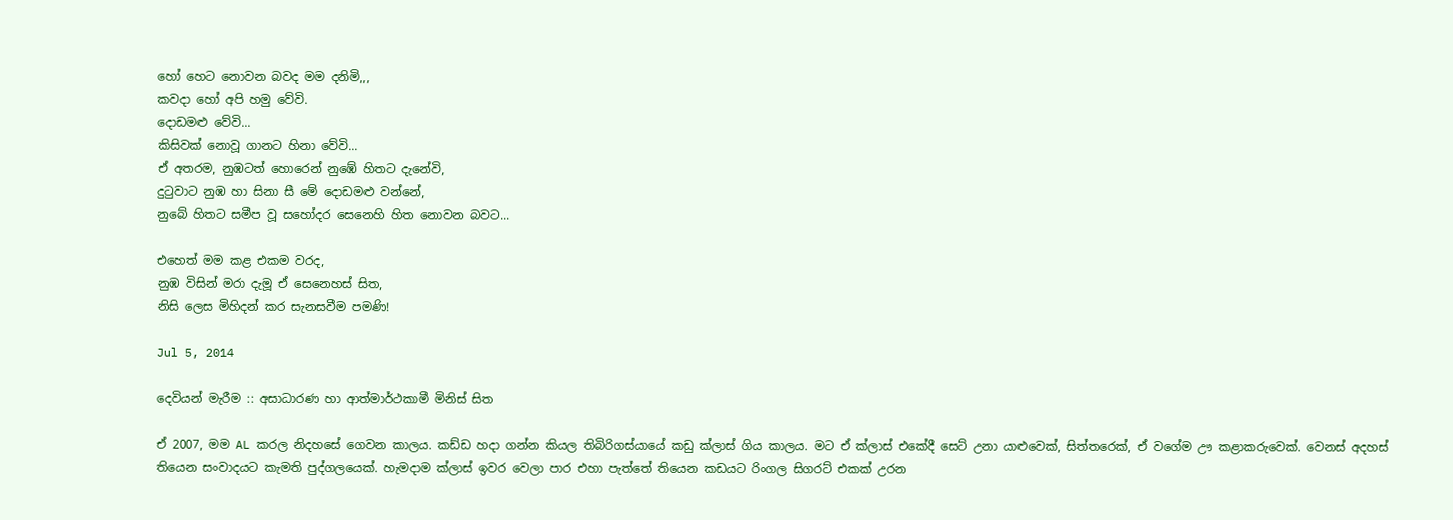හෝ හෙට නොවන බවද මම දනිමි,,,
කවදා හෝ අපි හමු වේවි.
දොඩමළු වේවි...
කිසිවක් නොවූ ගානට හිනා වේවි...
ඒ අතරම, නුඹටත් හොරෙන් නුඹේ හිතට දැනේවි,
දුටුවාට නුඹ හා සිනා සී මේ දොඩමළු වන්නේ,
නුබේ හිතට සමීප වූ සහෝදර සෙනෙහි හිත නොවන බවට...

එහෙත් මම කළ එකම වරද,
නුඹ විසින් මරා දැමූ ඒ සෙනෙහස් සිත,
නිසි ලෙස මිහිදන් කර සැනසවීම පමණි!

Jul 5, 2014

දෙවියන් මැරීම :: අසාධාරණ හා ආත්මාර්ථකාමී මිනිස් සිත

ඒ 2007, මම AL කරල නිදහසේ ගෙවන කාලය. කඩ්ඩ හදා ගන්න කියල තිබිරිගස්යායේ කඩු ක්ලාස් ගිය කාලය. මට ඒ ක්ලාස් එකේදී සෙට් උනා යාළුවෙක්, සිත්තරෙක්, ඒ වගේම ඌ කළාකරුවෙක්. වෙනස් අදහස් තියෙන සංවාදයට කැමති පුද්ගලයෙක්. හැමදාම ක්ලාස් ඉවර වෙලා පාර එහා පැත්තේ තියෙන කඩයට රිංගල සිගරට් එකක් උරන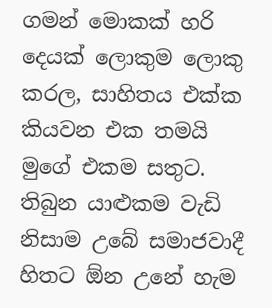ගමන් මොකක් හරි දෙයක් ලොකුම ලොකු කරල, සාහිතය එක්ක කියවන එක තමයි මුගේ එකම සතුට. තිබුන යාළුකම වැඩි නිසාම උබේ සමාජවාදී හිතට ඕන උනේ හැම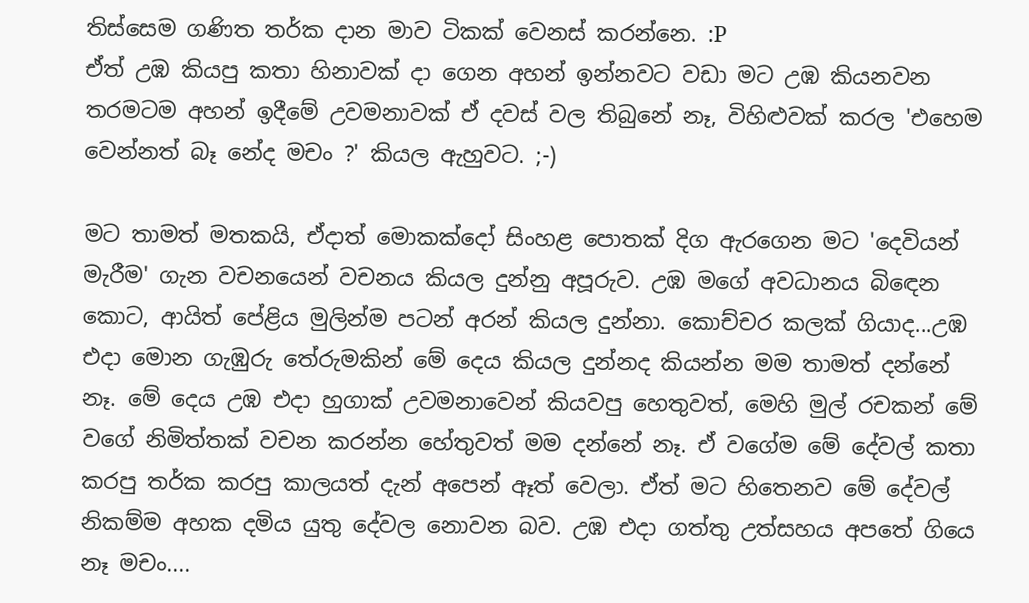තිස්සෙම ගණිත තර්ක දාන මාව ටිකක් වෙනස් කරන්නෙ. :P
ඒත් උඹ කියපු කතා හිනාවක් දා ගෙන අහන් ඉන්නවට වඩා මට උඹ කියනවන තරමටම අහන් ඉදීමේ උවමනාවක් ඒ දවස් වල තිබුනේ නෑ, විහිළුවක් කරල 'එහෙම වෙන්නත් බෑ නේද මචං ?' කියල ඇහුවට. ;-)

මට තාමත් මතකයි, ඒදාත් මොකක්දෝ සිංහළ පොතක් දිග ඇරගෙන මට 'දෙවියන් මැරීම' ගැන වචනයෙන් වචනය කියල දුන්නු අපූරුව. උඹ මගේ අවධානය බිඳෙන කොට, ආයිත් පේළිය මුලින්ම පටන් අරන් කියල දුන්නා. කොච්චර කලක් ගියාද...උඹ එදා මොන ගැඹුරු තේරුමකින් මේ දෙය කියල දුන්නද කියන්න මම තාමත් දන්නේ නෑ. මේ දෙය උඹ එදා හුගාක් උවමනාවෙන් කියවපු හෙතුවත්, මෙහි මුල් රචකන් මේ වගේ නිමිත්තක් වචන කරන්න හේතුවත් මම දන්නේ නෑ. ඒ වගේම මේ දේවල් කතා කරපු තර්ක කරපු කාලයත් දැන් අපෙන් ඈත් වෙලා. ඒත් මට හිතෙනව මේ දේවල් නිකම්ම අහක දමිය යුතු දේවල නොවන බව. උඹ එදා ගත්තු උත්සහය අපතේ ගියෙ නෑ මචං....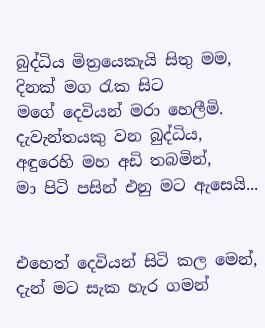බුද්ධිය මිත්‍රයෙකැයි සිතු මම,
දිනක් මග රැක සිට
මගේ දෙවියන් මරා හෙලීමි.
දැවැන්තයකු වන බුද්ධිය,
අඳුරෙහි මහ අඩි තබමින්,
මා පිටි පසින් එනු මට ඇසෙයි...


එහෙත් දෙවියන් සිටි කල මෙන්,
දැන් මට සැක හැර ගමන්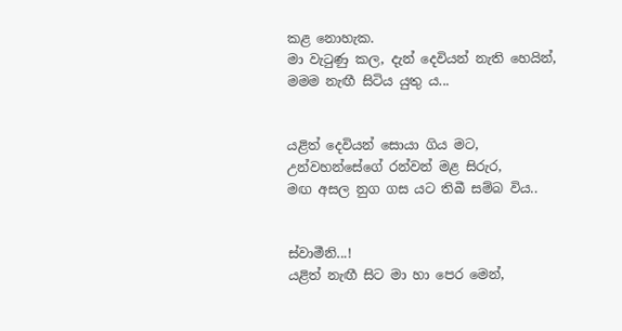කළ නොහැක.
මා වැටුණු කල, දැන් දෙවියන් නැති හෙයින්,
මමම නැඟී සිටිය යුතු ය...


යළිත් දෙවියන් සොයා ගිය මට,
උන්වහන්සේගේ රන්වන් මළ සිරුර,
මඟ අසල නුග ගස යට තිබී සම්බ විය..


ස්වාමීනි...!
යළිත් නැඟී සිට මා හා පෙර මෙන්,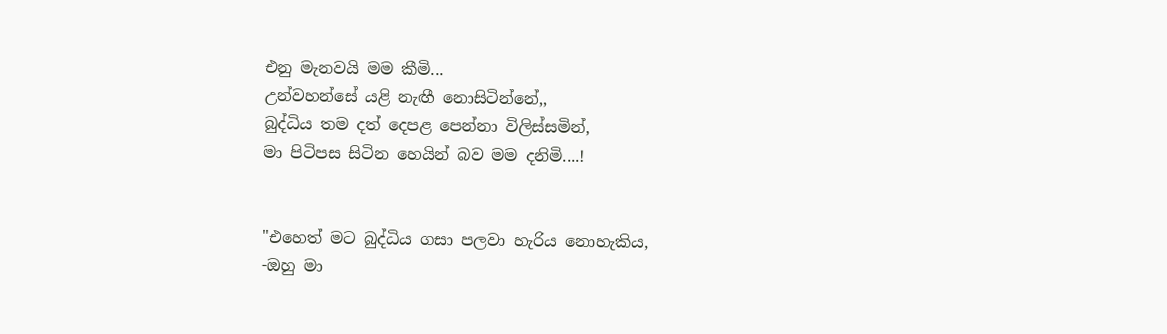එනු මැනවයි මම කීමි...
උන්වහන්සේ යළි නැඟී නොසිටින්නේ,,
බුද්ධිය තම දත් දෙපළ පෙන්නා විලිස්සමින්,
මා පිටිපස සිටින හෙයින් බව මම දනිමි....!


"එහෙත් මට බුද්ධිය ගසා පලවා හැරිය නොහැකිය,
-ඔහු මා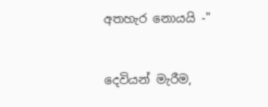අතහැර නොයයි -"


දෙවියන් මැරීම,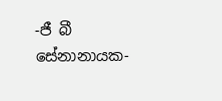-ජී බී සේනානායක-